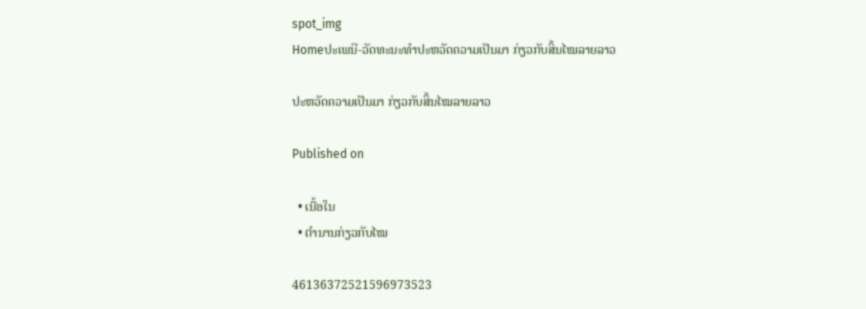spot_img
Homeປະເພນີ-ວັດທະນະທຳປະຫວັດຄວາມເປັນມາ ກ່ຽວກັບສິ້ນໄໝລາຍລາວ

ປະຫວັດຄວາມເປັນມາ ກ່ຽວກັບສິ້ນໄໝລາຍລາວ

Published on

  • ເນື້ອໃນ
  • ຕຳນານກ່ຽວກັບໄໝ

46136372521596973523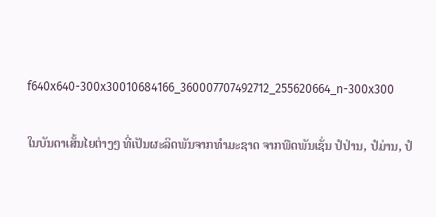f640x640-300x30010684166_360007707492712_255620664_n-300x300

ໃນບັນດາເສັ້ນໄຍຕ່າງໆ ທີ່ເປັນຜະລິດພັນຈາກທຳມະຊາດ ຈາກພືດພັນເຊັ່ນ ປໍປ່ານ, ປໍມ່ານ, ປໍ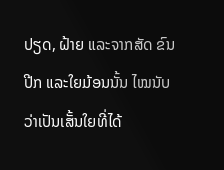ປຽດ, ຝ້າຍ ແລະຈາກສັດ ຂົນ ປີກ ແລະໃຍມ້ອນນັ້ນ ໄໝນັບວ່າເປັນເສັ້ນໃຍທີ່ໄດ້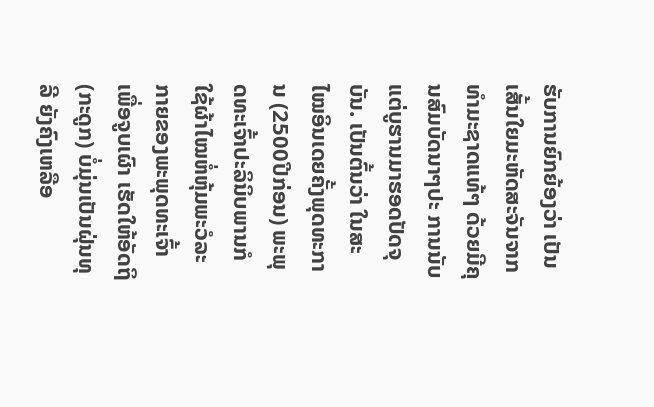ຮັບການຍົກຍ້ອງວ່າ ເປັນເສັ້ນໃຍມະຫັດສະຈັນຈາກທຳມະຊາດແທ້ໆ ດ້ວຍມີຄຸນສົມບັດນາໆປະ ການນັບແຕ່ບູຮານມາຮອດປັດຈຸບັນ. ເປັນຕົ້ນວ່າ ໃນສະໄໝອິນເດຍຄັ້ງພຸດທະການ (2500ປີກ່ອນ) ພະພຸດທະເຈົ້າປະລິນິບພານກໍໃຊ້ຜ້າໄໝຫໍ່ຫຸ້ມພະວໍລະກາຍຂອງພະພຸດທະເຈົ້າ ເພື່ອຈູບເຜົາ ເຮັດໃຫ້ອັດຖິ (ກະດູກ) ບໍ່ມຸ່ນເປັນຝຸ່ນທຸລີ ຍັງຄົງເຫລືອ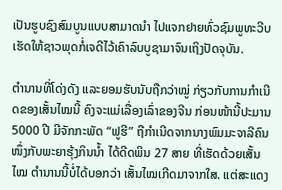ເປັນຮູບຊົງສົມບູນແບບສາມາດນຳ ໄປແຈກຢາຍທົ່ວຊົມພູທະວີບ ເຮັດໃຫ້ຊາວພຸດກໍ່ເຈດີໄວ້ເຄົາລົບບູຊາມາຈົນເຖິງປັດຈຸບັນ.

ຕຳນານທີ່ໂດ່ງດັງ ແລະຍອມຮັບນັບຖືກວ່າໝູ່ ກ່ຽວກັບການກຳເນີດຂອງເສັ້ນໄໝນີ້ ຄົງຈະແມ່ເລື່ອງເລົ່າຂອງຈີນ ກ່ອນໜ້ານີ້ປະມານ 5000 ປີ ມີຈັກກະພັດ “ຟູຮີ” ຖືກຳເນີດຈາກນາງພົມມະຈາລີຄົນໜຶ່ງກັບພະຍາຮຸ້ງກິນນ້ຳ ໄດ້ດີດພິນ 27 ສາຍ ທີ່ເຮັດດ້ວຍເສັ້ນໄໝ ຕຳນານນີ້ບໍ່ໄດ້ບອກວ່າ ເສັ້ນໄໝເກີດມາຈາກໃສ. ແຕ່ສະແດງ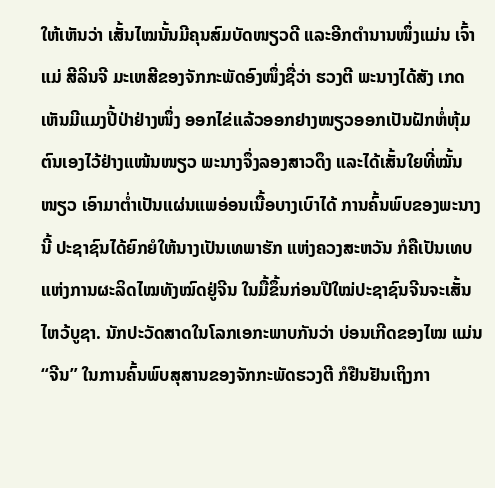ໃຫ້ເຫັນວ່າ ເສັ້ນໄໝນັ້ນມີຄຸນສົມບັດໜຽວດີ ແລະອີກຕຳນານໜຶ່ງແມ່ນ ເຈົ້າແມ່ ສີລິນຈີ ມະເຫສີຂອງຈັກກະພັດອົງໜຶ່ງຊື່ວ່າ ຮວງຕີ ພະນາງໄດ້ສັງ ເກດເຫັນມີແມງປີ້ປ່າຢ່າງໜຶ່ງ ອອກໄຂ່ແລ້ວອອກຢາງໜຽວອອກເປັນຝັກຫໍ່ຫຸ້ມຕົນເອງໄວ້ຢ່າງແໜ້ນໜຽວ ພະນາງຈຶ່ງລອງສາວດຶງ ແລະໄດ້ເສັ້ນໃຍທີ່ໝັ້ນໜຽວ ເອົາມາຕໍ່າເປັນແຜ່ນແພອ່ອນເນື້ອບາງເບົາໄດ້ ການຄົ້ນພົບຂອງພະນາງນີ້ ປະຊາຊົນໄດ້ຍົກຍໍໃຫ້ນາງເປັນເທພາຮັກ ແຫ່ງຄວງສະຫວັນ ກໍຄືເປັນເທບແຫ່ງການຜະລິດໄໝທັງໝົດຢູ່ຈີນ ໃນມື້ຂຶ້ນກ່ອນປີໃໝ່ປະຊາຊົນຈີນຈະເສັ້ນໄຫວ້ບູຊາ. ນັກປະວັດສາດໃນໂລກເອກະພາບກັນວ່າ ບ່ອນເກີດຂອງໄໝ ແມ່ນ“ຈີນ” ໃນການຄົ້ນພົບສຸສານຂອງຈັກກະພັດຮວງຕີ ກໍຢືນຢັນເຖິງກາ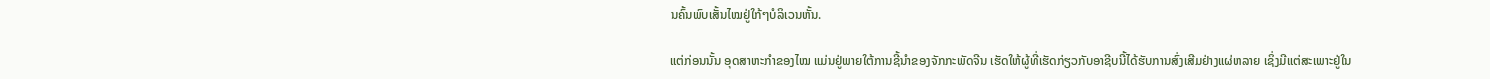ນຄົ້ນພົບເສັ້ນໄໝຢູ່ໃກ້ໆບໍລິເວນຫັ້ນ.

ແຕ່ກ່ອນນັ້ນ ອຸດສາຫະກຳຂອງໄໝ ແມ່ນຢູ່ພາຍໃຕ້ການຊີ້ນຳຂອງຈັກກະພັດຈີນ ເຮັດໃຫ້ຜູ້ທີ່ເຮັດກ່ຽວກັບອາຊີບນີ້ໄດ້ຮັບການສົ່ງເສີມຢ່າງແຜ່ຫລາຍ ເຊິ່ງມີແຕ່ສະເພາະຢູ່ໃນ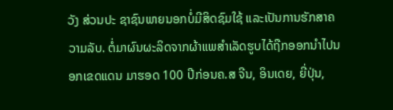ວັງ ສ່ວນປະ ຊາຊົນພາຍນອກບໍ່ມີສິດຊົມໃຊ້ ແລະເປັນການຮັກສາຄວາມລັບ. ຕໍ່ມາຜົນຜະລິດຈາກຜ້າແພສຳເລັດຮູບໄດ້ຖືກອອກນຳໄປນອກເຂດແດນ ມາຮອດ 100 ປີກ່ອນຄ.ສ ຈີນ, ອິນເດຍ, ຍີ່ປຸ່ນ,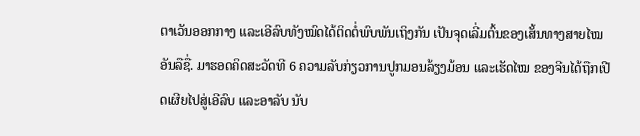ຕາເວັນອອກກາງ ແລະເອີລົບທັງໝົດໄດ້ຕິດຕໍ່ພົບພັນເຖິງກັນ ເປັນຈຸດເລີ່ມຕົ້ນຂອງເສັ້ນທາງສາຍໄໝອັນລືຊື່. ມາຮອດຄິດສະວັດທີ 6 ຄວາມລັບກ່ຽວການປູກມອນລ້ຽງມ້ອນ ແລະເຮັດໄໝ ຂອງຈີນໄດ້ຖືກເປີດເຜີຍໄປສູ່ເອີລົບ ແລະອາລັບ ນັບ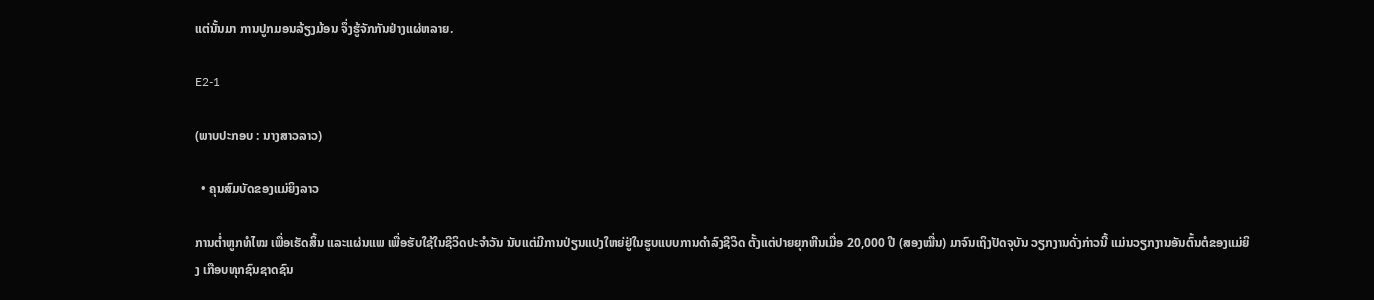ແຕ່ນັ້ນມາ ການປູກມອນລ້ຽງມ້ອນ ຈຶ່ງຮູ້ຈັກກັນຢ່າງແຜ່ຫລາຍ.

E2-1

(ພາບປະກອບ : ນາງສາວລາວ)

  • ຄຸນສົມບັດຂອງແມ່ຍິງລາວ

ການຕໍ່າຫູກທໍໄໝ ເພື່ອເຮັດສິ້ນ ແລະແຜ່ນແພ ເພື່ອຮັບໃຊ້ໃນຊີວິດປະຈຳວັນ ນັບແຕ່ມີການປ່ຽນແປງໃຫຍ່ຢູ່ໃນຮູບແບບການດຳລົງຊີວິດ ຕັ້ງແຕ່ປາຍຍຸກຫີນເມື່ອ 20,000 ປີ (ສອງໝື່ນ) ມາຈົນເຖິງປັດຈຸບັນ ວຽກງານດັ່ງກ່າວນີ້ ແມ່ນວຽກງານອັນຕົ້ນຕໍຂອງແມ່ຍິງ ເກືອບທຸກຊົນຊາດຊົນ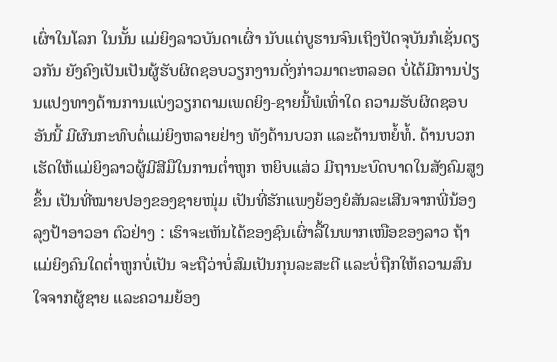ເຜົ່າໃນໂລກ ໃນນັ້ນ ແມ່ຍິງລາວບັນດາເຜົ່າ ນັບແຕ່ບູຮານຈົນເຖິງປັດຈຸບັນກໍເຊັ່ນດຽວກັນ ຍັງຄົງເປັນເປັນຜູ້ຮັບຜິດຊອບວຽກງານດັ່ງກ່າວມາຕະຫລອດ ບໍ່ໄດ້ມີການປ່ຽນແປງທາງດ້ານການແບ່ງວຽກຕາມເພດຍິງ-ຊາຍນີ້ພໍເທົ່າໃດ ຄວາມຮັບຜິດຊອບອັນນີ້ ມີຜົນກະທົບຕໍ່ແມ່ຍິງຫລາຍຢ່າງ ທັງດ້ານບວກ ແລະດ້ານຫຍໍ້ທໍ້. ດ້ານບວກ ເຮັດໃຫ້ແມ່ຍິງລາວຜູ້ມີສີມືໃນການຕໍ່າຫູກ ຫຍິບແສ່ວ ມີຖານະບົດບາດໃນສັງຄົມສູງຂຶ້ນ ເປັນທີ່ໝາຍປອງຂອງຊາຍໜຸ່ມ ເປັນທີ່ຮັກແພງຍ້ອງຍໍສັນລະເສີນຈາກພີ່ນ້ອງ ລຸງປ້າອາວອາ ຕົວຢ່າງ : ເຮົາຈະເຫັນໄດ້ຂອງຊົນເຜົ່າລື້ໃນພາກເໜືອຂອງລາວ ຖ້າແມ່ຍິງຄົນໃດຕໍ່າຫູກບໍ່ເປັນ ຈະຖືວ່າບໍ່ສົມເປັນກຸນລະສະຕີ ແລະບໍ່ຖືກໃຫ້ຄວາມສົນໃຈຈາກຜູ້ຊາຍ ແລະຄວາມຍ້ອງ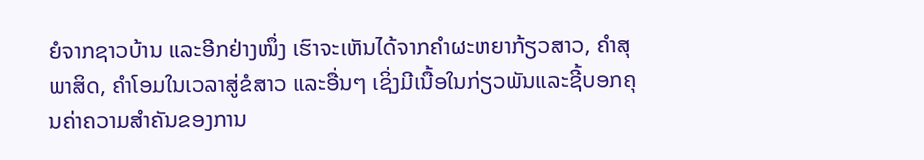ຍໍຈາກຊາວບ້ານ ແລະອີກຢ່າງໜຶ່ງ ເຮົາຈະເຫັນໄດ້ຈາກຄຳຜະຫຍາກ້ຽວສາວ, ຄຳສຸພາສິດ, ຄຳໂອມໃນເວລາສູ່ຂໍສາວ ແລະອື່ນໆ ເຊິ່ງມີເນື້ອໃນກ່ຽວພັນແລະຊີ້ບອກຄຸນຄ່າຄວາມສຳຄັນຂອງການ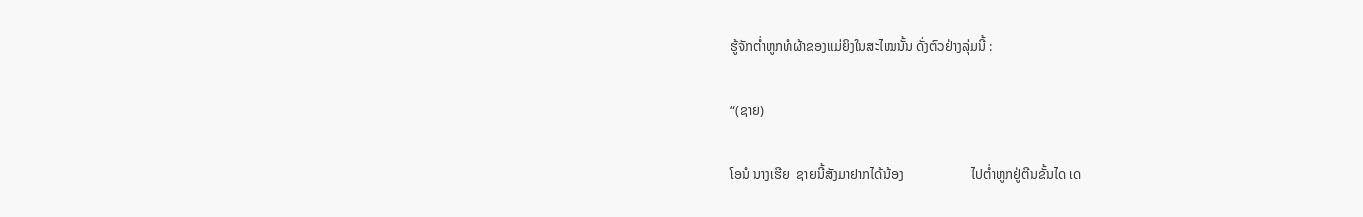ຮູ້ຈັກຕໍ່າຫູກທໍຜ້າຂອງແມ່ຍິງໃນສະໄໝນັ້ນ ດັ່ງຕົວຢ່າງລຸ່ມນີ້ :

“(ຊາຍ)

ໂອນໍ ນາງເຮີຍ  ຊາຍນີ້ສັງມາຢາກໄດ້ນ້ອງ                    ໄປຕໍ່າຫູກຢູ່ຕີນຂັ້ນໄດ ເດ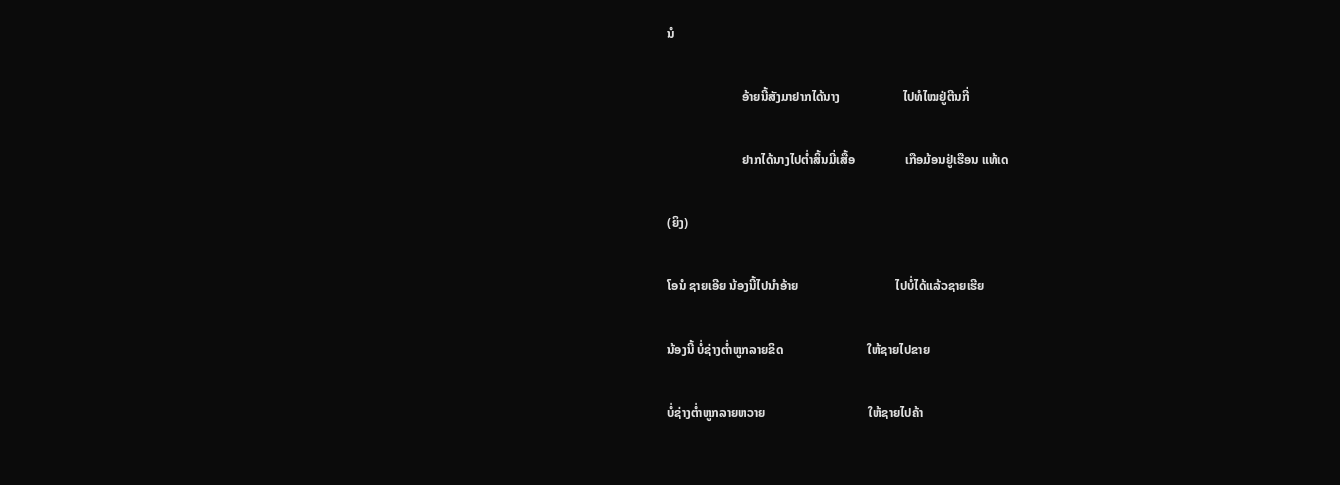ນໍ

                        ອ້າຍນີ້ສັງມາຢາກໄດ້ນາງ                    ໄປທໍໄໝຢູ່ຕີນກີ່

                        ຢາກໄດ້ນາງໄປຕໍ່າສິ້ນມີ່ເສື້ອ                ເກືອມ້ອນຢູ່ເຮືອນ ແທ້ເດ

(ຍິງ)

ໂອນໍ ຊາຍເອີຍ ນ້ອງນີ້ໄປນຳອ້າຍ                               ໄປບໍ່ໄດ້ແລ້ວຊາຍເຮີຍ

ນ້ອງນີ້ ບໍ່ຊ່າງຕໍ່າຫູກລາຍຂິດ                           ໃຫ້ຊາຍໄປຂາຍ

ບໍ່ຊ່າງຕໍ່າຫູກລາຍຫວາຍ                                 ໃຫ້ຊາຍໄປຄ້າ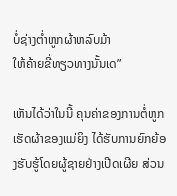ບໍ່ຊ່າງຕໍ່າຫູກຜ້າຫລົບມ້າ                                 ໃຫ້ຄ້າຍຂີ່ທຽວທາງນັ້ນເດ”

ເຫັນໄດ້ວ່າໃນນີ້ ຄຸນຄ່າຂອງການຕໍ່ຫູກເຮັດຜ້າຂອງແມ່ຍິງ ໄດ້ຮັບການຍົກຍ້ອງຮັບຮູ້ໂດຍຜູ້ຊາຍຢ່າງເປີດເຜີຍ ສ່ວນ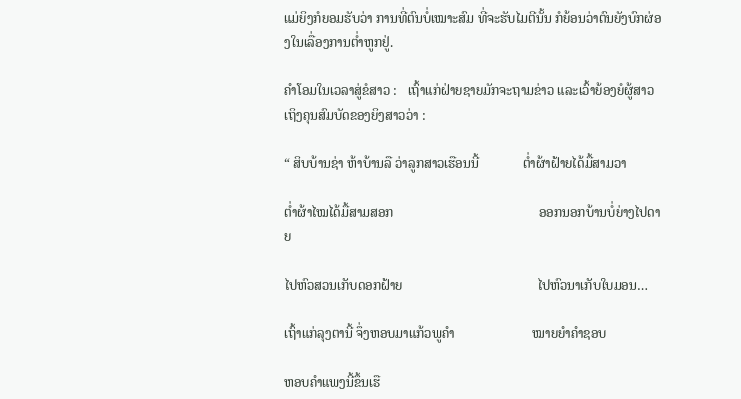ແມ່ຍິງກໍຍອມຮັບວ່າ ການທີ່ຕົນບໍ່ເໝາະສົມ ທີ່ຈະຮັບໄມຕີນັ້ນ ກໍຍ້ອນວ່າຕົນຍັງບົກຜ່ອງໃນເລື່ອງການຕໍ່າຫູກຢູ່.

ຄຳໂອມໃນເວລາສູ່ຂໍສາວ :   ເຖົ້າແກ່ຝ່າຍຊາຍມັກຈະຖາມຂ່າວ ແລະເວົ້າຍ້ອງຍໍຜູ້ສາວເຖິງຄຸນສົມບັດຂອງຍິງສາວວ່າ :

“ ສິບບ້ານຊ່າ ຫ້າບ້ານລື ວ່າລູກສາວເຮືອນນີ້             ຕໍ່າຜ້າຝ້າຍໄດ້ມື້ສາມວາ

ຕໍ່າຜ້າໄໝໄດ້ມື້ສາມສອກ                                           ອອກນອກບ້ານບໍ່ຍ່າງໄປດາຍ

ໄປຫົວສວນເກັບດອກຝ້າຍ                                        ໄປຫົວນາເກັບໃບມອນ…

ເຖົ້າແກ່ລຸງຕານີ້ ຈຶ່ງຫອບມາແກ້ວພູຄຳ                       ໝາຍຍຳຄຳຊອບ

ຫອບຄຳແພງນີ້ຂຶ້ນເຮື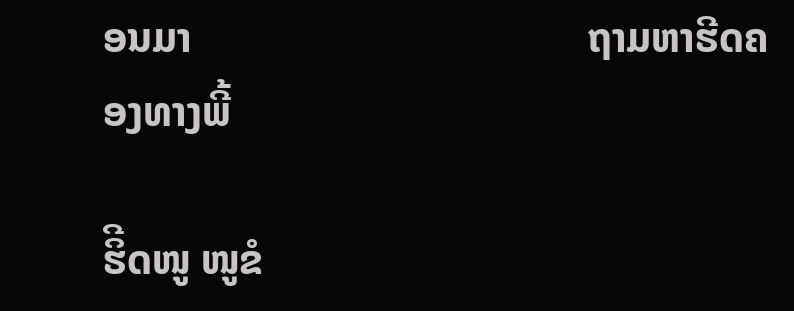ອນມາ                                      ຖາມຫາຮີດຄອງທາງພີ້

ຮິີດໜູ ໜູຂໍ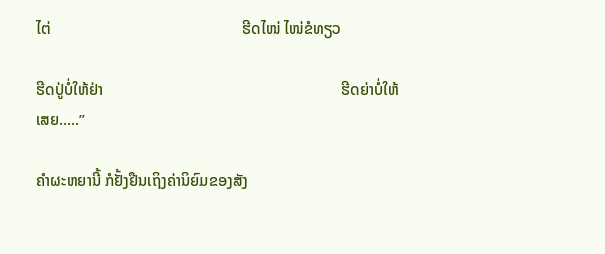ໄຕ່                                                 ຮີດໄໜ່ ໄໜ່ຂໍທຽວ

ຮີດປູ່ບໍ່ໃຫ້ຢ່າ                                                             ຮີດຍ່າບໍ່ໃຫ້ເສຍ…..”

ຄຳຜະຫຍານີ້ ກໍຢັ້ງຢືນເຖິງຄ່ານິຍົມຂອງສັງ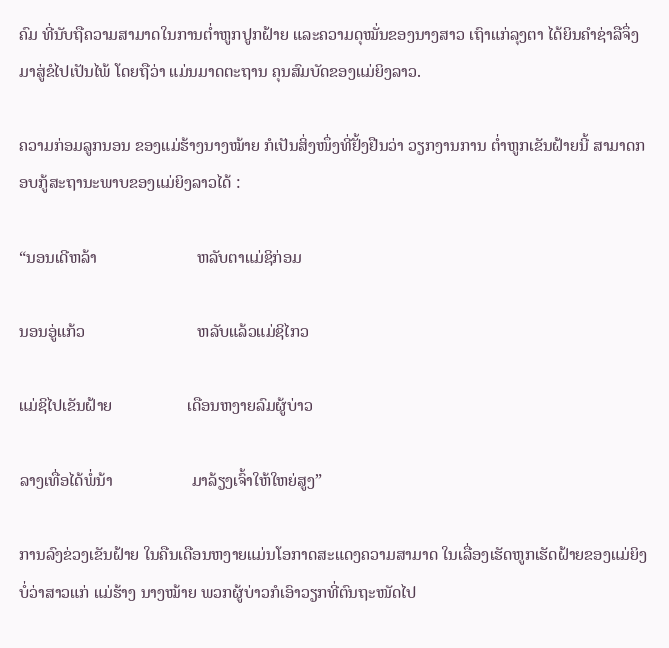ຄົມ ທີ່ນັບຖືຄວາມສາມາດໃນການຕໍ່າຫູກປູກຝ້າຍ ແລະຄວາມດຸໝັ່ນຂອງນາງສາວ ເຖົາແກ່ລຸງຕາ ໄດ້ຍິນຄຳຊ່າລືຈຶ່ງມາສູ່ຂໍໄປເປັນໄພ້ ໂດຍຖືວ່າ ແມ່ນມາດຕະຖານ ຄຸນສົມບັດຂອງແມ່ຍິງລາວ.

ຄວາມກ່ອມລູກນອນ ຂອງແມ່ຮ້າງນາງໝ້າຍ ກໍເປັນສິ່ງໜຶ່ງທີ່ຢັ້ງຢືນວ່າ ວຽກງານການ ຕໍ່າຫູກເຂັນຝ້າຍນີ້ ສາມາດກອບກູ້ສະຖານະພາບຂອງແມ່ຍິງລາວໄດ້ :

“ນອນເດີຫລ້າ                        ຫລັບຕາແມ່ຊິກ່ອມ

ນອນອູ່ແກ້ວ                           ຫລັບແລ້ວແມ່ຊິໄກວ

ແມ່ຊິໄປເຂັນຝ້າຍ                  ເດືອນຫງາຍລົມຜູ້ບ່າວ

ລາງເທື່ອໄດ້ພໍ່ນ້າ                   ມາລ້ຽງເຈົ້າໃຫ້ໃຫຍ່ສູງ”

ການລົງຂ່ວງເຂັນຝ້າຍ ໃນຄືນເດືອນຫງາຍແມ່ນໂອກາດສະແດງຄວາມສາມາດ ໃນເລື່ອງເຮັດຫູກເຮັດຝ້າຍຂອງແມ່ຍິງ ບໍ່ວ່າສາວແກ່ ແມ່ຮ້າງ ນາງໝ້າຍ ພວກຜູ້ບ່າວກໍເອົາວຽກທີ່ຕົນຖະໜັດໄປ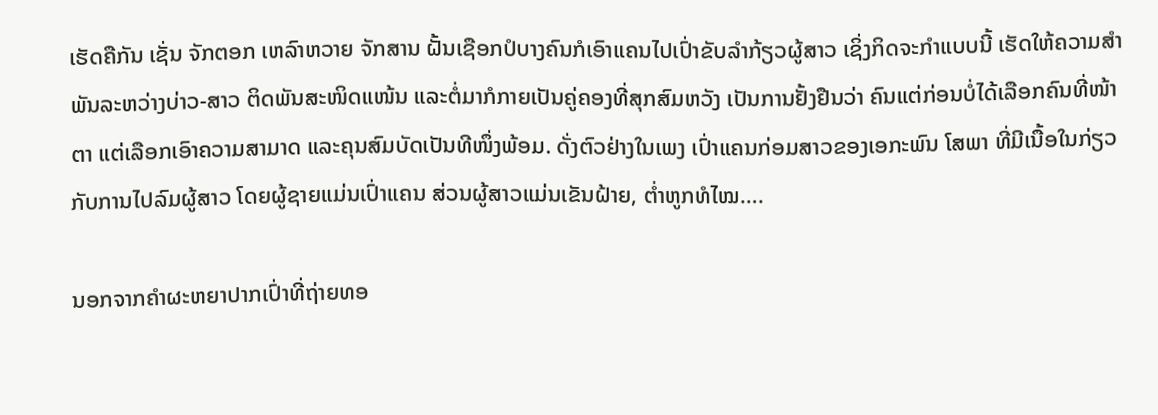ເຮັດຄືກັນ ເຊັ່ນ ຈັກຕອກ ເຫລົາຫວາຍ ຈັກສານ ຝັ້ນເຊືອກປໍບາງຄົນກໍເອົາແຄນໄປເປົ່າຂັບລຳກ້ຽວຜູ້ສາວ ເຊິ່ງກິດຈະກຳແບບນີ້ ເຮັດໃຫ້ຄວາມສຳພັນລະຫວ່າງບ່າວ-ສາວ ຕິດພັນສະໜິດແໜ້ນ ແລະຕໍ່ມາກໍກາຍເປັນຄູ່ຄອງທີ່ສຸກສົມຫວັງ ເປັນການຢັ້ງຢືນວ່າ ຄົນແຕ່ກ່ອນບໍ່ໄດ້ເລືອກຄົນທີ່ໜ້າຕາ ແຕ່ເລືອກເອົາຄວາມສາມາດ ແລະຄຸນສົມບັດເປັນທີໜຶ່ງພ້ອມ. ດັ່ງຕົວຢ່າງໃນເພງ ເປົ່າແຄນກ່ອມສາວຂອງເອກະພົນ ໂສພາ ທີ່ມີເນື້ອໃນກ່ຽວກັບການໄປລົມຜູ້ສາວ ໂດຍຜູ້ຊາຍແມ່ນເປົ່າແຄນ ສ່ວນຜູ້ສາວແມ່ນເຂັນຝ້າຍ, ຕໍ່າຫູກທໍໄໝ….

ນອກຈາກຄຳຜະຫຍາປາກເປົ່າທີ່ຖ່າຍທອ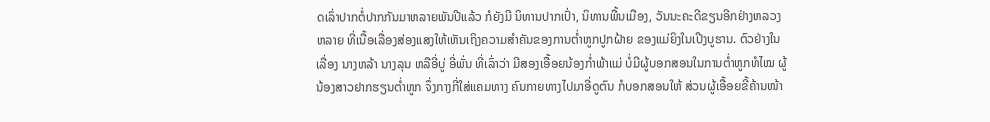ດເລົ່າປາກຕໍ່ປາກກັນມາຫລາຍພັນປີແລ້ວ ກໍຍັງມີ ນິທານປາກເປົ່າ, ນິທານພື້ນເມືອງ, ວັນນະຄະດີຂຽນອີກຢ່າງຫລວງຫລາຍ ທີ່ເນື້ອເລື່ອງສ່ອງແສງໃຫ້ເຫັນເຖິງຄວາມສຳຄັນຂອງການຕໍ່າຫູກປູກຝ້າຍ ຂອງແມ່ຍິງໃນເປີງບູຮານ. ຕົວຢ່າງໃນເລື່ອງ ນາງຫລ້າ ນາງລຸນ ຫລືອີ່ບູ່ ອີ່ພັ່ນ ທີ່ເລົ່າວ່າ ມີສອງເອື້ອຍນ້ອງກໍ່າພ້າແມ່ ບໍ່ມີຜູ້ບອກສອນໃນການຕໍ່າຫູກທໍໄໝ ຜູ້ນ້ອງສາວຢາກຮຽນຕໍ່າຫູກ ຈຶ່ງກາງກີ່ໃສ່ແຄມທາງ ຄົນກາຍທາງໄປມາອີ່ດູຕົນ ກໍບອກສອນໃຫ້ ສ່ວນຜູ້ເອື້ອຍຂີ້ຄ້ານໜ້າ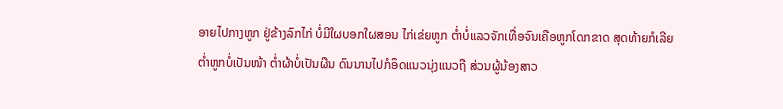ອາຍໄປກາງຫູກ ຢູ່ຂ້າງລົກໄກ່ ບໍ່ມີໃຜບອກໃຜສອນ ໄກ່ເຂ່ຍຫູກ ຕໍ່າບໍ່ແລວຈັກເທື່ອຈົນເຄືອຫູກໂດກຂາດ ສຸດທ້າຍກໍເລີຍຕໍ່າຫູກບໍ່ເປັນໜ້າ ຕໍ່າຜ້າບໍ່ເປັນຜືນ ດົນນານໄປກໍອຶດແນວນຸ່ງແນວຖື ສ່ວນຜູ້ນ້ອງສາວ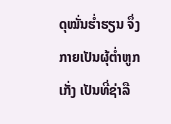ດຸໝັ່ນຮໍ່າຮຽນ ຈຶ່ງກາຍເປັນຜຸ້ຕໍ່າຫູກເກັ່ງ ເປັນທີ່ຊ່າລື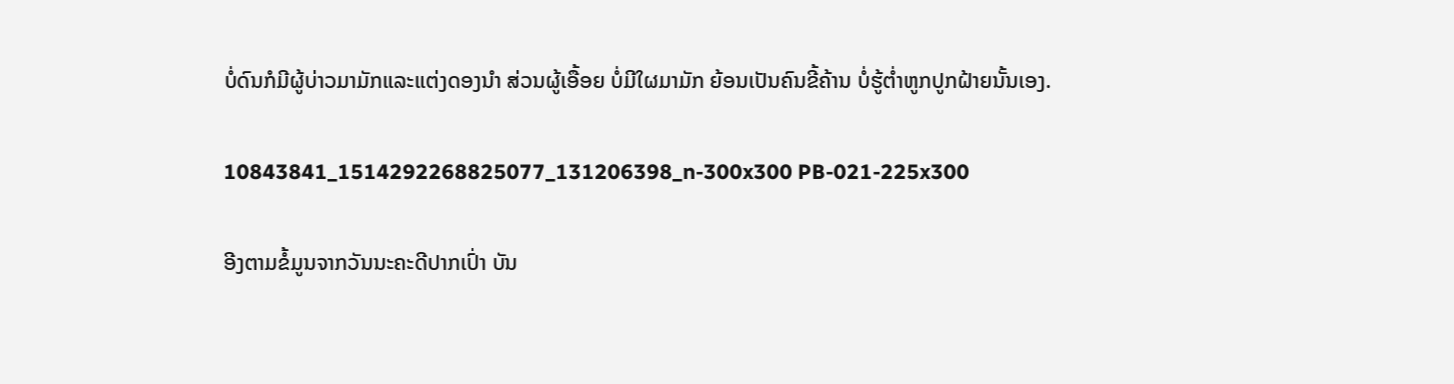ບໍ່ດົນກໍມີຜູ້ບ່າວມາມັກແລະແຕ່ງດອງນຳ ສ່ວນຜູ້ເອື້ອຍ ບໍ່ມີໃຜມາມັກ ຍ້ອນເປັນຄົນຂີ້ຄ້ານ ບໍ່ຮູ້ຕໍ່າຫູກປູກຝ້າຍນັ້ນເອງ.

10843841_1514292268825077_131206398_n-300x300 PB-021-225x300

ອີງຕາມຂໍ້ມູນຈາກວັນນະຄະດີປາກເປົ່າ ບັນ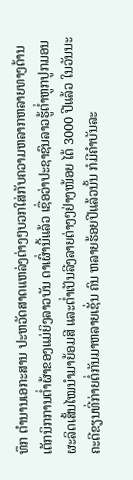ທຶກ ຕຳນານເອກະສານ ປະຫວັດສາດແຫລ່ງຕ່າງໆບວກໃສ່ກັບຄວາມຫລາກຫລາຍທາງດ້ານເຕັກນິກການຕໍ່າຜ້າຂອງແມ່ຍິງລາວບັນ ດາເຜົ່ານີ້ແລ້ວ ເຊື່ອວ່າປະຊາຊົນລາວຮູ້ຕໍ່າຫູກປູກມອນ ຜະລິດເສັ້ນໄໝນຳມາຍ້ອມສີ ແລະຕໍ່າເປັນລີງລາຍຕ່າງໆຢ່າງໜ້ອຍ ໄດ້ 3000 ປີແລ້ວ ໃນວັນນະຄະດີຂຽນທີ່ກ່າຍຕໍ່ກັນມາຫລາຍເຊັ່ນ ຄົນ ຫລາຍຮ້ອຍປີແລ້ວນັ້ນ ກໍມີຄຳບັນລະ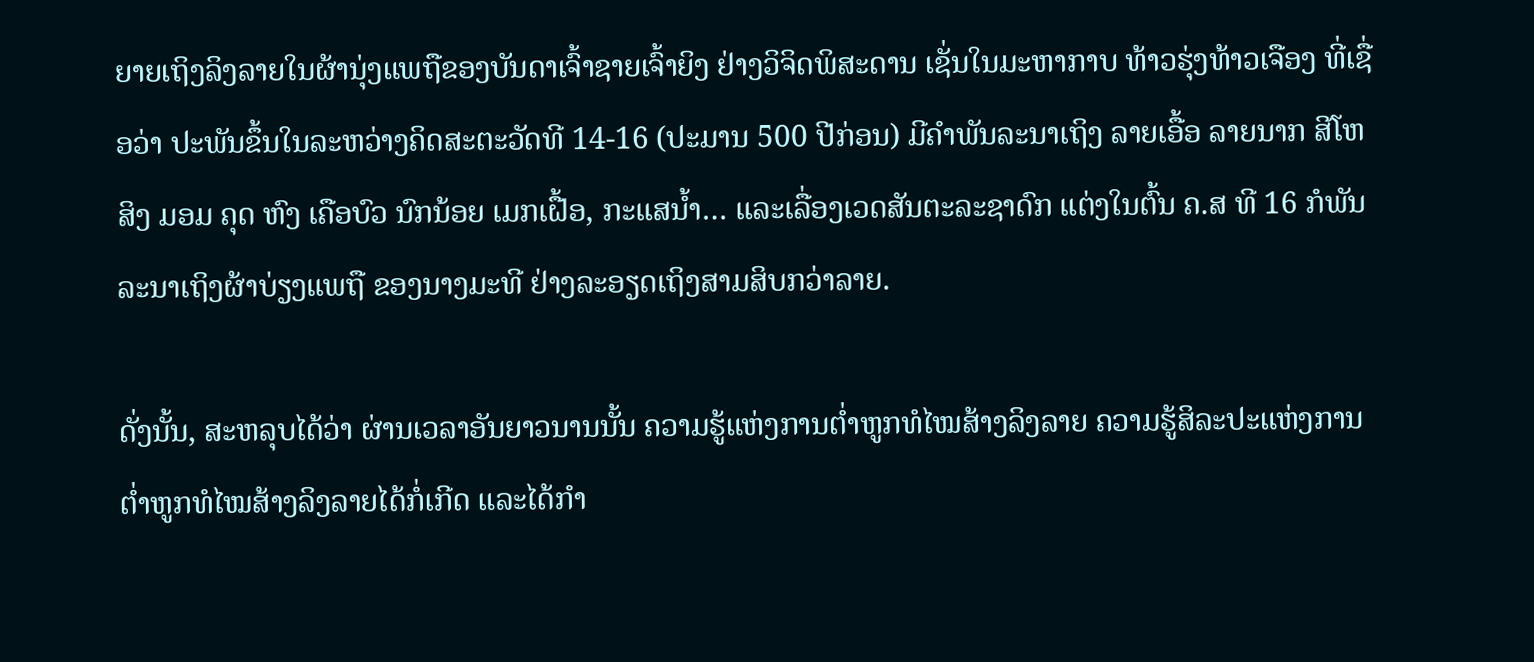ຍາຍເຖິງລິງລາຍໃນຜ້ານຸ່ງແພຖືຂອງບັນດາເຈົ້າຊາຍເຈົ້າຍິງ ຢ່າງວິຈິດພິສະດານ ເຊັ່ນໃນມະຫາກາບ ທ້າວຮຸ່ງທ້າວເຈືອງ ທີ່ເຊື່ອວ່າ ປະພັນຂຶ້ນໃນລະຫວ່າງຄິດສະຕະວັດທີ 14-16 (ປະມານ 500 ປີກ່ອນ) ມີຄຳພັນລະນາເຖິງ ລາຍເອື້ອ ລາຍນາກ ສີໂຫ ສິງ ມອມ ຄຸດ ຫົງ ເຄືອບົວ ນົກນ້ອຍ ເມກເຝື້ອ, ກະແສນ້ຳ… ແລະເລື່ອງເວດສັນຕະລະຊາດົກ ແຕ່ງໃນຕົ້ນ ຄ.ສ ທີ 16 ກໍພັນລະນາເຖິງຜ້າບ່ຽງແພຖື ຂອງນາງມະທີ ຢ່າງລະອຽດເຖິງສາມສິບກວ່າລາຍ.

ດັ່ງນັ້ນ, ສະຫລຸບໄດ້ວ່າ ຜ່ານເວລາອັນຍາວນານນັ້ນ ຄວາມຮູ້ແຫ່ງການຕໍ່າຫູກທໍໄໝສ້າງລິງລາຍ ຄວາມຮູ້ສິລະປະແຫ່ງການຕໍ່າຫູກທໍໄໝສ້າງລິງລາຍໄດ້ກໍ່ເກີດ ແລະໄດ້ກໍາ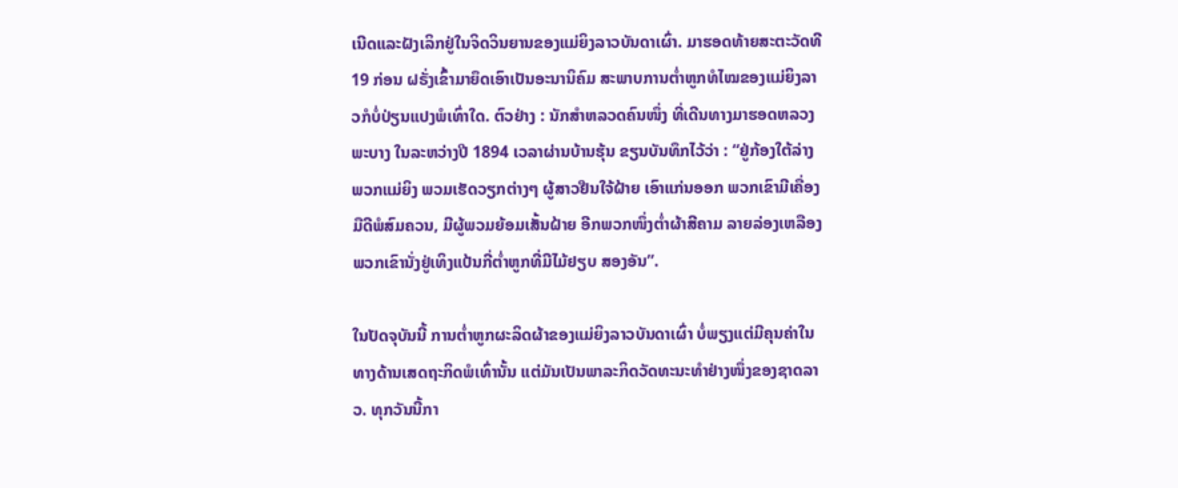ເນີດແລະຝັງເລິກຢູ່ໃນຈິດວິນຍານຂອງແມ່ຍິງລາວບັນດາເຜົ່າ. ມາຮອດທ້າຍສະຕະວັດທີ 19 ກ່ອນ ຝຣັ່ງເຂົ້າມາຍຶດເອົາເປັນອະນານິຄົມ ສະພາບການຕໍ່າຫູກທໍໄໝຂອງແມ່ຍິງລາວກໍບໍ່ປ່ຽນແປງພໍເທົ່າໃດ. ຕົວຢ່າງ : ນັກສຳຫລວດຄົນໜຶ່ງ ທີ່ເດີນທາງມາຮອດຫລວງພະບາງ ໃນລະຫວ່າງປີ 1894 ເວລາຜ່ານບ້ານຮຸ້ນ ຂຽນບັນທຶກໄວ້ວ່າ : “ຢູ່ກ້ອງໃຕ້ລ່າງ ພວກແມ່ຍິງ ພວມເຮັດວຽກຕ່າງໆ ຜູ້ສາວຢືນໃຈ້ຝ້າຍ ເອົາແກ່ນອອກ ພວກເຂົາມີເຄື່ອງມືດີພໍສົມຄວນ, ມີຜູ້ພວມຍ້ອມເສັ້ນຝ້າຍ ອີກພວກໜຶ່ງຕໍ່າຜ້າສີຄາມ ລາຍລ່ອງເຫລືອງ ພວກເຂົານັ່ງຢູ່ເທິງແປ້ນກີ່ຕໍ່າຫູກທີ່ມີໄມ້ຢຽບ ສອງອັນ”.

ໃນປັດຈຸບັນນີ້ ການຕໍ່າຫູກຜະລິດຜ້າຂອງແມ່ຍິງລາວບັນດາເຜົ່າ ບໍ່ພຽງແຕ່ມີຄຸນຄ່າໃນທາງດ້ານເສດຖະກິດພໍເທົ່ານັ້ນ ແຕ່ມັນເປັນພາລະກິດວັດທະນະທຳຢ່າງໜຶ່ງຂອງຊາດລາວ. ທຸກວັນນີ້ກາ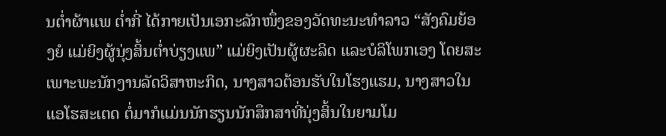ນຕໍ່າຜ້າແພ ຕໍ່າກີ່ ໄດ້ກາຍເປັນເອກະລັກໜຶ່ງຂອງວັດທະນະທຳລາວ “ສັງຄົມຍ້ອງຍໍ ແມ່ຍິງຜູ້ນຸ່ງສິ້ນຕໍ່າບ່ຽງແພ” ແມ່ຍິງເປັນຜູ້ຜະລິດ ແລະບໍລິໂພກເອງ ໂດຍສະເພາະພະນັກງານລັດວິສາຫະກິດ, ນາງສາວຕ້ອນຮັບໃນໂຮງແຮມ, ນາງສາວໃນແອໂຮສະເຕດ ຕໍ່ມາກໍແມ່ນນັກຮຽນນັກສຶກສາທີ່ນຸ່ງສິ້ນໃນຍາມໂມ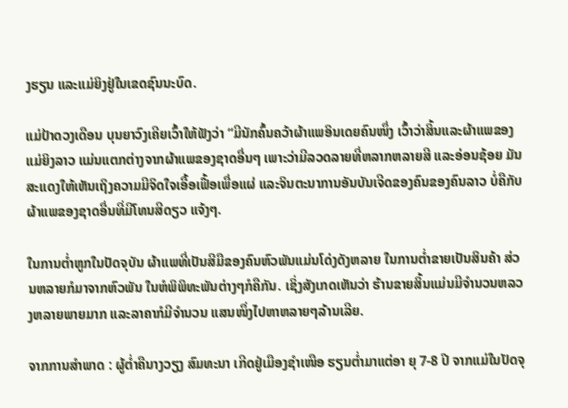ງຮຽນ ແລະແມ່ຍິງຢູ່ໃນເຂດຊົນນະບົດ.

ແມ່ປ້າດວງເດືອນ ບຸນຍາວົງເຄີຍເວົ້າໃຫ້ຟັງວ່າ “ມີນັກຄົ້ນຄວ້າຜ້າແພອິນເດຍຄົນໜຶ່ງ ເວົ້າວ່າສິ້ນແລະຜ້າແພຂອງແມ່ຍິງລາວ ແມ່ນແຕກຕ່າງຈາກຜ້າແພຂອງຊາດອື່ນໆ ເພາະວ່າມີລວດລາຍທີ່ຫລາກຫລາຍສີ ແລະອ່ອນຊ້ອຍ ມັນສະແດງໃຫ້ເຫັນເຖິງຄວາມມີຈິດໃຈເອື້ອເຟື້ອເພື່ອແຜ່ ແລະຈິນຕະນາການອັນບັນເຈີດຂອງຄົນຂອງຄົນລາວ ບໍ່ຄືກັບຜ້າແພຂອງຊາດອື່ນທີ່ມີໂທນສີດຽວ ແຈ້ງໆ.

ໃນການຕໍ່າຫູກໃນປັດຈຸບັນ ຜ້າແພທີ່ເປັນສີມືຂອງຄົນຫົວພັນແມ່ນໂດ່ງດັງຫລາຍ ໃນການຕ່ຳຂາຍເປັນສິນຄ້າ ສ່ວນຫລາຍກໍມາຈາກຫົວພັນ ໃນຫໍພິພິທະພັນຕ່າງໆກໍຄືກັນ. ເຊິ່ງສັງເກດເຫັນວ່າ ຮ້ານຂາຍສິ້ນແມ່ນມີຈຳນວນຫລວງຫລາຍພາຍມາກ ແລະລາຄາກໍມີຈຳນວນ ແສນໜຶ່ງໄປຫາຫລາຍໆລ້ານເລີຍ.

ຈາກການສຳພາດ : ຜູ້ຕໍ່າຄືນາງວຽງ ສົມທະນາ ເກີດຢູ່ເມືອງຊຳເໜືອ ຮຽນຕໍ່າມາແຕ່ອາ ຍຸ 7-8 ປີ ຈາກແມ່ໃນປັດຈຸ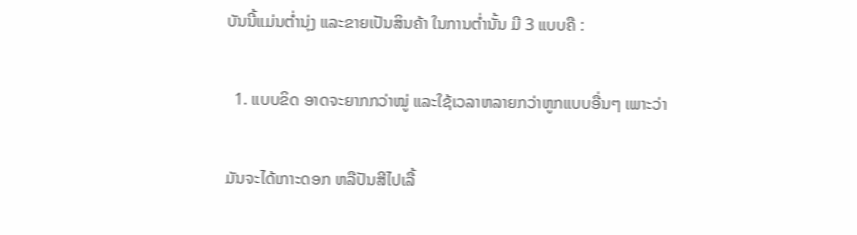ບັນນີ້ແມ່ນຕໍ່ານຸ່ງ ແລະຂາຍເປັນສິນຄ້າ ໃນການຕໍ່ານັ້ນ ມີ 3 ແບບຄື :

  1. ແບບຂິດ ອາດຈະຍາກກວ່າໝູ່ ແລະໃຊ້ເວລາຫລາຍກວ່າຫູກແບບອື່ນໆ ເພາະວ່າ

ມັນຈະໄດ້ເກາະດອກ ຫລືປັນສີໄປເລື້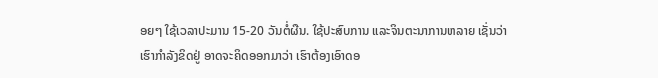ອຍໆ ໃຊ້ເວລາປະມານ 15-20 ວັນຕໍ່ຜືນ. ໃຊ້ປະສົບການ ແລະຈິນຕະນາການຫລາຍ ເຊັ່ນວ່າ ເຮົາກຳລັງຂິດຢູ່ ອາດຈະຄິດອອກມາວ່າ ເຮົາຕ້ອງເອົາດອ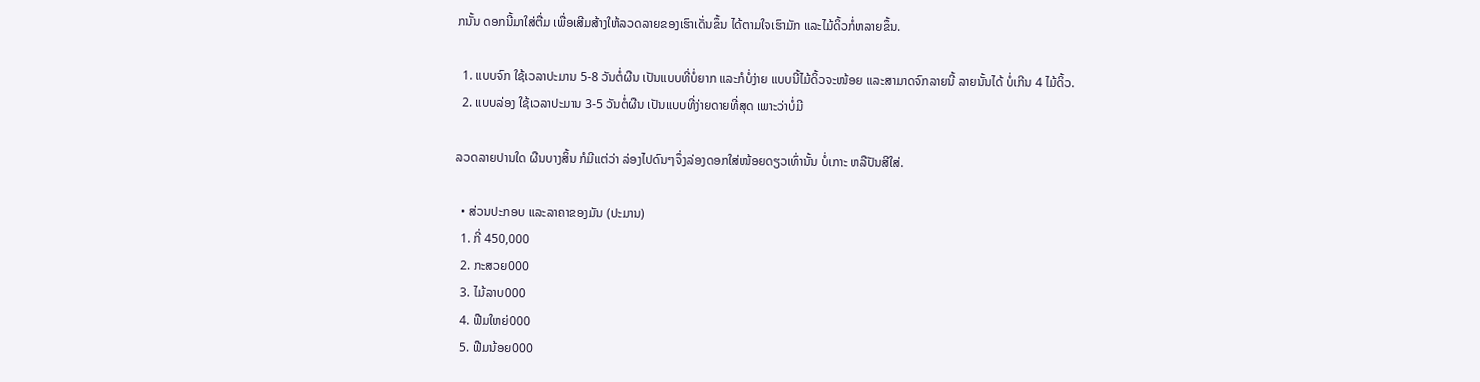ກນັ້ນ ດອກນີ້ມາໃສ່ຕື່ມ ເພື່ອເສີມສ້າງໃຫ້ລວດລາຍຂອງເຮົາເດັ່ນຂຶ້ນ ໄດ້ຕາມໃຈເຮົາມັກ ແລະໄມ້ດິ້ວກໍ່ຫລາຍຂຶ້ນ.

  1. ແບບຈົກ ໃຊ້ເວລາປະມານ 5-8 ວັນຕໍ່ຜືນ ເປັນແບບທີ່ບໍ່ຍາກ ແລະກໍບໍ່ງ່າຍ ແບບນີ້ໄມ້ດິ້ວຈະໜ້ອຍ ແລະສາມາດຈົກລາຍນີ້ ລາຍນັ້ນໄດ້ ບໍ່ເກີນ 4 ໄມ້ດິ້ວ.
  2. ແບບລ່ອງ ໃຊ້ເວລາປະມານ 3-5 ວັນຕໍ່ຜືນ ເປັນແບບທີ່ງ່າຍດາຍທີ່ສຸດ ເພາະວ່າບໍ່ມີ

ລວດລາຍປານໃດ ຜືນບາງສິ້ນ ກໍມີແຕ່ວ່າ ລ່ອງໄປດົນໆຈຶ່ງລ່ອງດອກໃສ່ໜ້ອຍດຽວເທົ່ານັ້ນ ບໍ່ເກາະ ຫລືປັນສີໃສ່.

  • ສ່ວນປະກອບ ແລະລາຄາຂອງມັນ (ປະມານ)
  1. ກີ່ 450,000
  2. ກະສວຍ000
  3. ໄມ້ລາບ000
  4. ຟືມໃຫຍ່000
  5. ຟືມນ້ອຍ000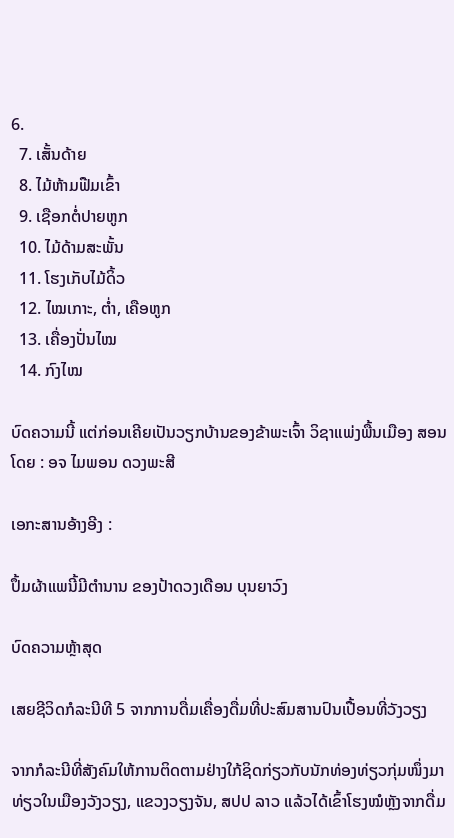6.
  7. ເສັ້ນດ້າຍ
  8. ໄມ້ຫ້າມຟືມເຂົ້າ
  9. ເຊືອກຕໍ່ປາຍຫູກ
  10. ໄມ້ດ້າມສະພັ້ນ
  11. ໂຮງເກັບໄມ້ດິ້ວ
  12. ໄໝເກາະ, ຕໍ່າ, ເຄືອຫູກ
  13. ເຄື່ອງປັ່ນໄໝ
  14. ກົງໄໝ

ບົດຄວາມນີ້ ແຕ່ກ່ອນເຄີຍເປັນວຽກບ້ານຂອງຂ້າພະເຈົ້າ ວິຊາແພ່ງພື້ນເມືອງ ສອນໂດຍ : ອຈ ໄມພອນ ດວງພະສີ

ເອກະສານອ້າງອີງ :

ປຶ້ມຜ້າແພນີ້ມີຕຳນານ ຂອງປ້າດວງເດືອນ ບຸນຍາວົງ

ບົດຄວາມຫຼ້າສຸດ

ເສຍຊີວິດກໍລະນີທີ 5 ຈາກການດື່ມເຄື່ອງດື່ມທີ່ປະສົມສານປົນເປື້ອນທີ່ວັງວຽງ

ຈາກກໍລະນີທີ່ສັງຄົມໃຫ້ການຕິດຕາມຢ່າງໃກ້ຊິດກ່ຽວກັບນັກທ່ອງທ່ຽວກຸ່ມໜຶ່ງມາທ່ຽວໃນເມືອງວັງວຽງ, ແຂວງວຽງຈັນ, ສປປ ລາວ ແລ້ວໄດ້ເຂົ້າໂຮງໝໍຫຼັງຈາກດື່ມ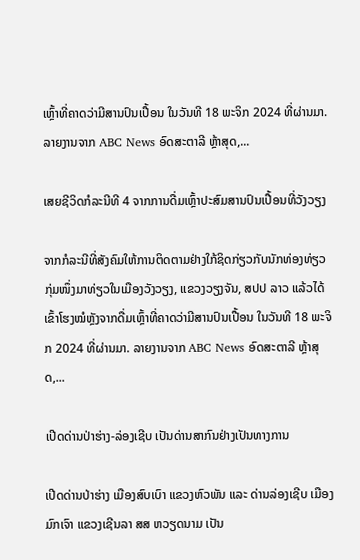ເຫຼົ້າທີ່ຄາດວ່າມີສານປົນເປື້ອນ ໃນວັນທີ 18 ພະຈິກ 2024 ທີ່ຜ່ານມາ. ລາຍງານຈາກ ABC News ອົດສະຕາລີ ຫຼ້າສຸດ,...

ເສຍຊີວິດກໍລະນີທີ 4 ຈາກການດື່ມເຫຼົ້າປະສົມສານປົນເປື້ອນທີ່ວັງວຽງ

ຈາກກໍລະນີທີ່ສັງຄົມໃຫ້ການຕິດຕາມຢ່າງໃກ້ຊິດກ່ຽວກັບນັກທ່ອງທ່ຽວກຸ່ມໜຶ່ງມາທ່ຽວໃນເມືອງວັງວຽງ, ແຂວງວຽງຈັນ, ສປປ ລາວ ແລ້ວໄດ້ເຂົ້າໂຮງໝໍຫຼັງຈາກດື່ມເຫຼົ້າທີ່ຄາດວ່າມີສານປົນເປື້ອນ ໃນວັນທີ 18 ພະຈິກ 2024 ທີ່ຜ່ານມາ. ລາຍງານຈາກ ABC News ອົດສະຕາລີ ຫຼ້າສຸດ,...

ເປີດດ່ານປ່າຮ່າງ-ລ່ອງເຊີບ ເປັນດ່ານສາກົນຢ່າງເປັນທາງການ

ເປີດດ່ານປ່າຮ່າງ ເມືອງສົບເບົາ ແຂວງຫົວພັນ ແລະ ດ່ານລ່ອງເຊີບ ເມືອງມົກເຈົາ ແຂວງເຊີນລາ ສສ ຫວຽດນາມ ເປັນ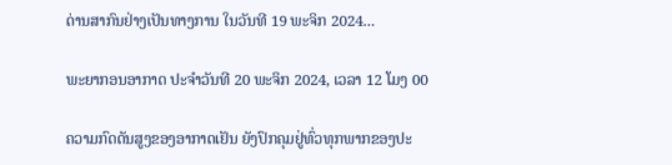ດ່ານສາກົນຢ່າງເປັນທາງການ ໃນວັນທີ 19 ພະຈິກ 2024...

ພະຍາກອນອາກາດ ປະຈໍາວັນທີ 20 ພະຈິກ 2024, ເວລາ 12 ໂມງ 00

ຄວາມກົດດັນສູງຂອງອາກາດເຢັນ ຍັງປົກຄຸມຢູ່ທົ່ວທຸກພາກຂອງປະ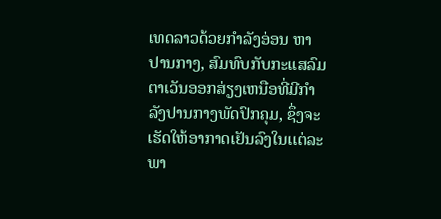ເທດລາວດ້ວຍກໍາລັງອ່ອນ ຫາ ປານກາງ, ສົມທົບກັບກະແສລົມ ຕາເວັນອອກສ່ຽງເຫນືອທີ່ມີກໍາລັງປານກາງພັດປົກຄຸມ, ຊຶ່ງຈະເຮັດໃຫ້ອາກາດເຢັນລົງໃນເເຕ່ລະພາ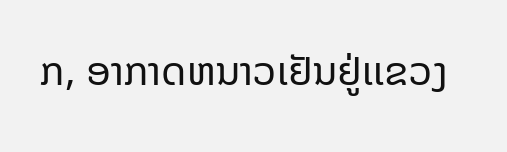ກ, ອາກາດຫນາວເຢັນຢູ່ເເຂວງ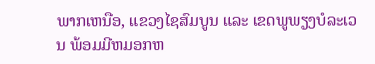ພາກເຫນືອ, ແຂວງໄຊສົມບູນ ແລະ ເຂດພູພຽງບໍລະເວນ ພ້ອມມີຫມອກຫ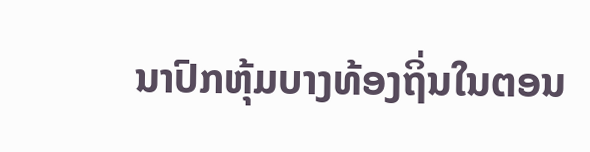ນາປົກຫຸ້ມບາງທ້ອງຖິ່ນໃນຕອນ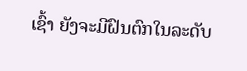ເຊົ້າ ຍັງຈະມີຝົນຕົກໃນລະດັບ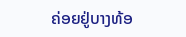ຄ່ອຍຢູ່ບາງທ້ອ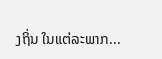ງຖິ່ນ ໃນແຕ່ລະພາກ...